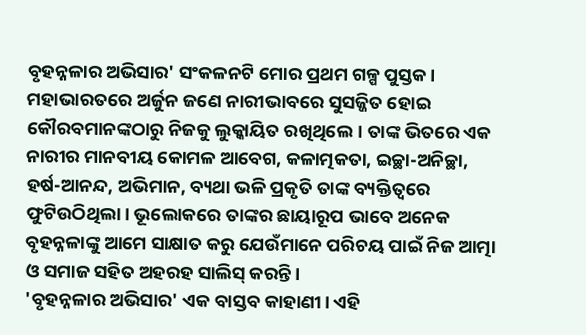ବୃହନ୍ନଳାର ଅଭିସାର' ସଂକଳନଟି ମୋର ପ୍ରଥମ ଗଳ୍ପ ପୁସ୍ତକ। ମହାଭାରତରେ ଅର୍ଜୁନ ଜଣେ ନାରୀଭାବରେ ସୁସଜ୍ଜିତ ହୋଇ କୌରବମାନଙ୍କଠାରୁ ନିଜକୁ ଲୁକ୍କାୟିତ ରଖିଥିଲେ। ତାଙ୍କ ଭିତରେ ଏକ ନାରୀର ମାନବୀୟ କୋମଳ ଆବେଗ, କଳାତ୍ମକତା, ଇଚ୍ଛା-ଅନିଚ୍ଛା, ହର୍ଷ-ଆନନ୍ଦ, ଅଭିମାନ, ବ୍ୟଥା ଭଳି ପ୍ରକୃତି ତାଙ୍କ ବ୍ୟକ୍ତିତ୍ୱରେ ଫୁଟିଉଠିଥିଲା। ଭୂଲୋକରେ ତାଙ୍କର ଛାୟାରୂପ ଭାବେ ଅନେକ ବୃହନ୍ନଳାଙ୍କୁ ଆମେ ସାକ୍ଷାତ କରୁ ଯେଉଁମାନେ ପରିଚୟ ପାଇଁ ନିଜ ଆତ୍ମା ଓ ସମାଜ ସହିତ ଅହରହ ସାଲିସ୍ କରନ୍ତି।
'ବୃହନ୍ନଳାର ଅଭିସାର' ଏକ ବାସ୍ତବ କାହାଣୀ। ଏହି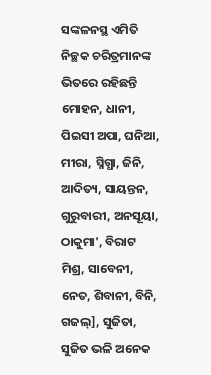ସଙ୍କଳନସ୍ଥ ଏମିତି ନିଚ୍ଛକ ଚରିତ୍ରମାନଙ୍କ ଭିତରେ ରହିଛନ୍ତି ମୋହନ, ଧାନୀ, ପିଇସୀ ଅପା, ଘନିଆ, ମୀରା, ସ୍ନିଗ୍ଧା, ଜିନି, ଆଦିତ୍ୟ, ସାୟନ୍ତନ, ଗୁରୁବାରୀ, ଅନସୂୟା, ଠାକୁମା', ବିରାଟ ମିଶ୍ର, ସାବେନୀ, ନେତ, ଶିବାନୀ, ବିନି, ଗଜଲ୍], ସୁଜିତା, ସୁଜିତ ଭଳି ଅନେକ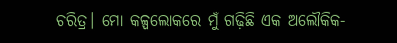ଚରିତ୍ର। ମୋ କଳ୍ପଲୋକରେ ମୁଁ ଗଢ଼ିଛି ଏକ ଅଲୌକିକ-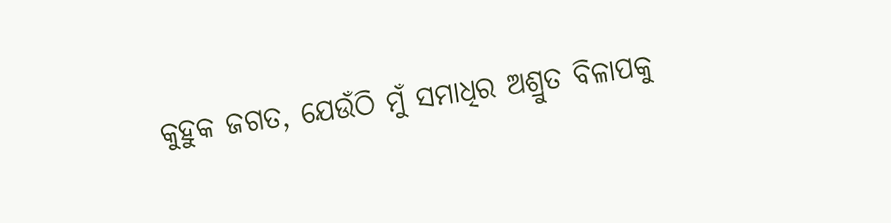କୁହୁକ ଜଗତ, ଯେଉଁଠି ମୁଁ ସମାଧିର ଅଶ୍ରୁତ ବିଳାପକୁ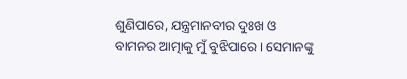ଶୁଣିପାରେ, ଯନ୍ତ୍ରମାନବୀର ଦୁଃଖ ଓ ବାମନର ଆତ୍ମାକୁ ମୁଁ ବୁଝିପାରେ। ସେମାନଙ୍କୁ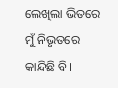ଲେଖିଲା ଭିତରେ ମୁଁ ନିଭୃତରେ କାନ୍ଦିଛି ବି।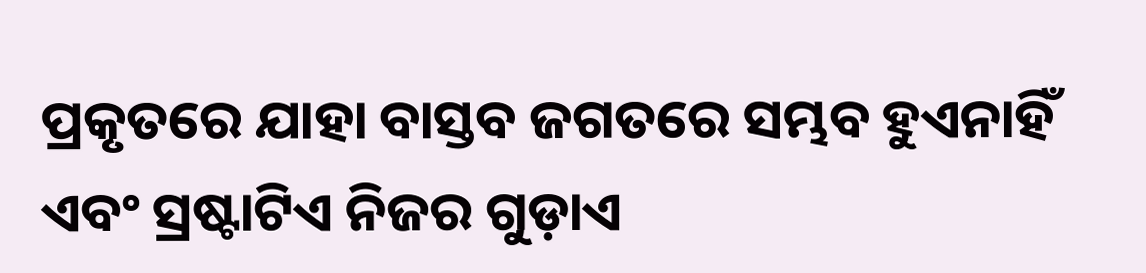ପ୍ରକୃତରେ ଯାହା ବାସ୍ତବ ଜଗତରେ ସମ୍ଭବ ହୁଏନାହିଁ ଏବଂ ସ୍ରଷ୍ଟାଟିଏ ନିଜର ଗୁଡ଼ାଏ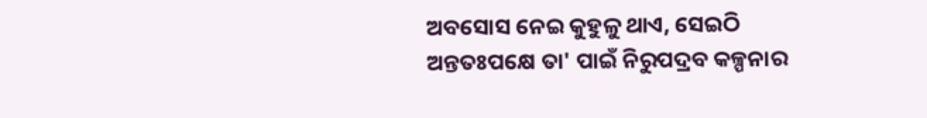ଅବସୋସ ନେଇ କୁହୁଳୁ ଥାଏ, ସେଇଠି ଅନ୍ତତଃପକ୍ଷେ ତା' ପାଇଁ ନିରୁପଦ୍ରବ କଳ୍ପନାର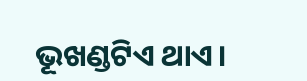ଭୂଖଣ୍ଡଟିଏ ଥାଏ।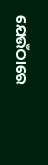ଯେଉଁଠାରେ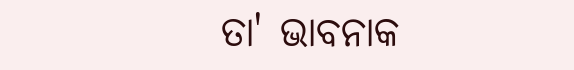ତା' ଭାବନାକ